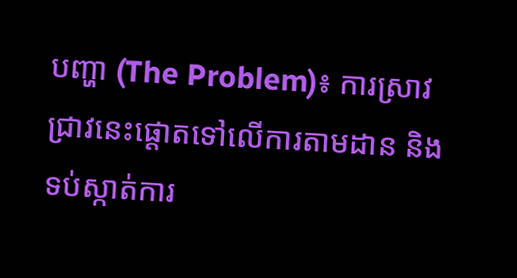បញ្ហា (The Problem)៖ ការស្រាវជ្រាវនេះផ្តោតទៅលើការតាមដាន និងទប់ស្កាត់ការ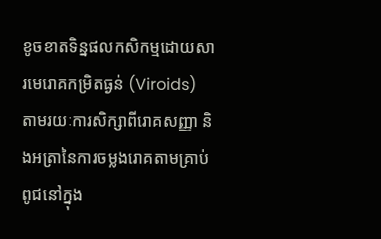ខូចខាតទិន្នផលកសិកម្មដោយសារមេរោគកម្រិតធ្ងន់ (Viroids) តាមរយៈការសិក្សាពីរោគសញ្ញា និងអត្រានៃការចម្លងរោគតាមគ្រាប់ពូជនៅក្នុង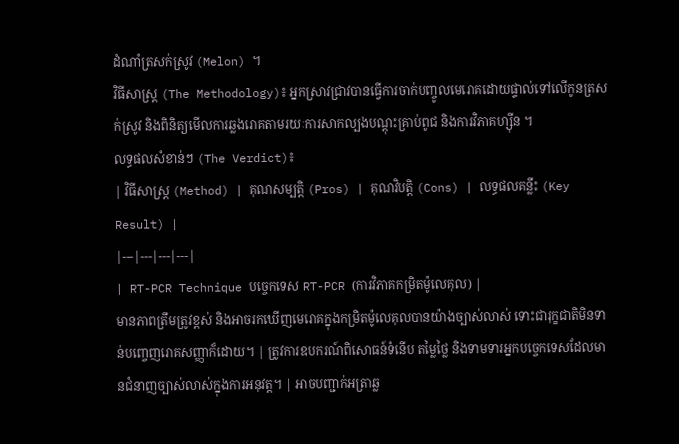ដំណាំត្រសក់ស្រូវ (Melon) ។
វិធីសាស្ត្រ (The Methodology)៖ អ្នកស្រាវជ្រាវបានធ្វើការចាក់បញ្ចូលមេរោគដោយផ្ទាល់ទៅលើកូនត្រសក់ស្រូវ និងពិនិត្យមើលការឆ្លងរោគតាមរយៈការសាកល្បងបណ្តុះគ្រាប់ពូជ និងការវិភាគហ្ស៊ីន ។
លទ្ធផលសំខាន់ៗ (The Verdict)៖
| វិធីសាស្ត្រ (Method) | គុណសម្បត្តិ (Pros) | គុណវិបត្តិ (Cons) | លទ្ធផលគន្លឹះ (Key Result) |
|---|---|---|---|
| RT-PCR Technique បច្ចេកទេស RT-PCR (ការវិភាគកម្រិតម៉ូលេគុល) |
មានភាពត្រឹមត្រូវខ្ពស់ និងអាចរកឃើញមេរោគក្នុងកម្រិតម៉ូលេគុលបានយ៉ាងច្បាស់លាស់ ទោះជារុក្ខជាតិមិនទាន់បញ្ចេញរោគសញ្ញាក៏ដោយ។ | ត្រូវការឧបករណ៍ពិសោធន៍ទំនើប តម្លៃថ្លៃ និងទាមទារអ្នកបច្ចេកទេសដែលមានជំនាញច្បាស់លាស់ក្នុងការអនុវត្ត។ | អាចបញ្ជាក់អត្រាឆ្ល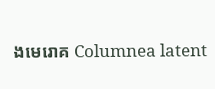ងមេរោគ Columnea latent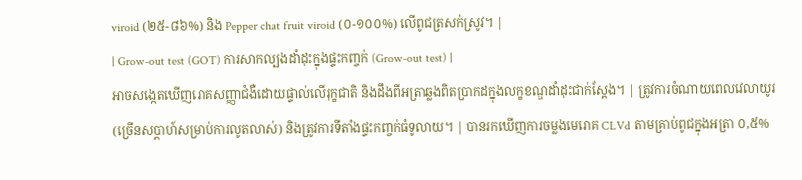viroid (២៥-៨៦%) និង Pepper chat fruit viroid (០-១០០%) លើពូជត្រសក់ស្រូវ។ |
| Grow-out test (GOT) ការសាកល្បងដាំដុះក្នុងផ្ទះកញ្ចក់ (Grow-out test) |
អាចសង្កេតឃើញរោគសញ្ញាជំងឺដោយផ្ទាល់លើរុក្ខជាតិ និងដឹងពីអត្រាឆ្លងពិតប្រាកដក្នុងលក្ខខណ្ឌដាំដុះជាក់ស្តែង។ | ត្រូវការចំណាយពេលវេលាយូរ (ច្រើនសប្តាហ៍សម្រាប់ការលូតលាស់) និងត្រូវការទីតាំងផ្ទះកញ្ចក់ធំទូលាយ។ | បានរកឃើញការចម្លងមេរោគ CLVd តាមគ្រាប់ពូជក្នុងអត្រា ០,៥%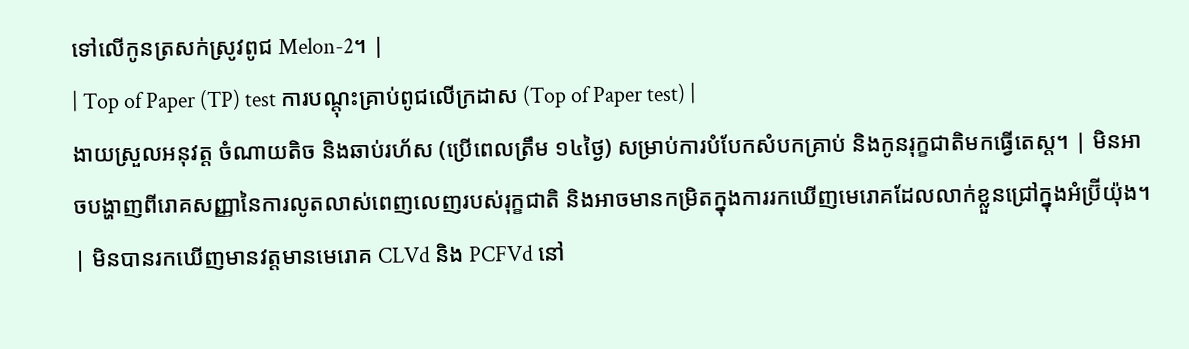ទៅលើកូនត្រសក់ស្រូវពូជ Melon-2។ |
| Top of Paper (TP) test ការបណ្តុះគ្រាប់ពូជលើក្រដាស (Top of Paper test) |
ងាយស្រួលអនុវត្ត ចំណាយតិច និងឆាប់រហ័ស (ប្រើពេលត្រឹម ១៤ថ្ងៃ) សម្រាប់ការបំបែកសំបកគ្រាប់ និងកូនរុក្ខជាតិមកធ្វើតេស្ត។ | មិនអាចបង្ហាញពីរោគសញ្ញានៃការលូតលាស់ពេញលេញរបស់រុក្ខជាតិ និងអាចមានកម្រិតក្នុងការរកឃើញមេរោគដែលលាក់ខ្លួនជ្រៅក្នុងអំប្រ៊ីយ៉ុង។ | មិនបានរកឃើញមានវត្តមានមេរោគ CLVd និង PCFVd នៅ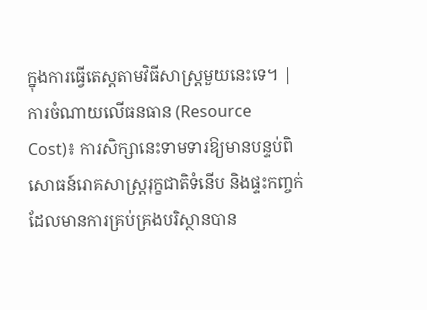ក្នុងការធ្វើតេស្តតាមវិធីសាស្ត្រមួយនេះទេ។ |
ការចំណាយលើធនធាន (Resource Cost)៖ ការសិក្សានេះទាមទារឱ្យមានបន្ទប់ពិសោធន៍រោគសាស្ត្ររុក្ខជាតិទំនើប និងផ្ទះកញ្ចក់ដែលមានការគ្រប់គ្រងបរិស្ថានបាន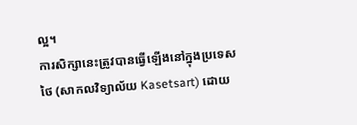ល្អ។
ការសិក្សានេះត្រូវបានធ្វើឡើងនៅក្នុងប្រទេសថៃ (សាកលវិទ្យាល័យ Kasetsart) ដោយ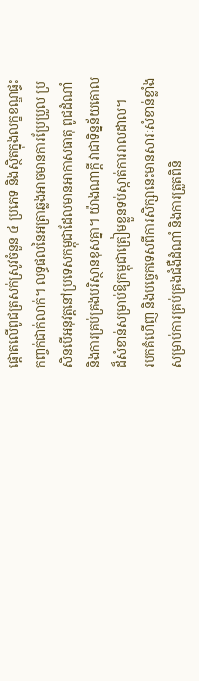ផ្តោតលើពូជត្រសក់ស្រូវចំនួន ៤ ប្រភេទ និងស្ថិតក្នុងលក្ខខណ្ឌផ្ទះកញ្ចក់ជាក់លាក់។ លទ្ធផលនៃអត្រាឆ្លងអាចមានការប្រែប្រួល ប្រសិនបើអនុវត្តនៅប្រទេសកម្ពុជាដែលមានអាកាសធាតុ ពូជដំណាំ និងការគ្រប់គ្រងបរិស្ថានខុសគ្នា។ យ៉ាងណាក្តី វាជាទិន្នន័យគោលដ៏សំខាន់សម្រាប់ឱ្យកម្ពុជាត្រៀមខ្លួនទប់ស្កាត់ការរាលដាល។
របកគំហើញ និងបច្ចេកទេសពីការសិក្សានេះមានសារៈសំខាន់ខ្លាំងសម្រាប់ការគ្រប់គ្រងជំងឺដំណាំ និងការត្រួតពិនិ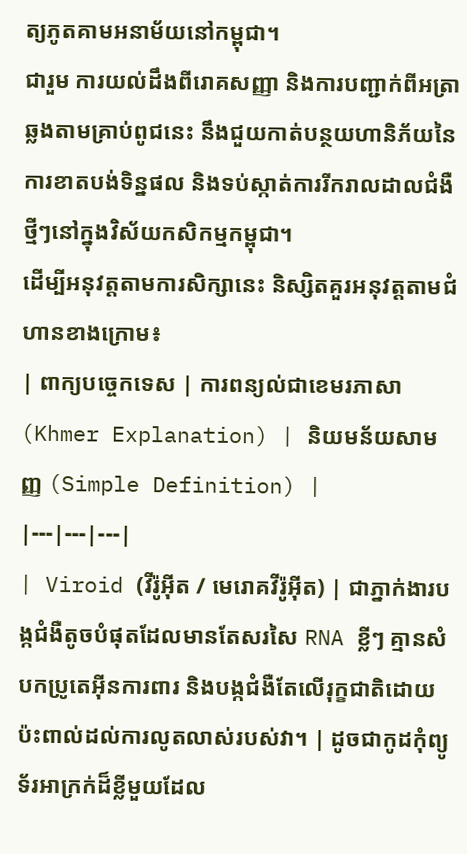ត្យភូតគាមអនាម័យនៅកម្ពុជា។
ជារួម ការយល់ដឹងពីរោគសញ្ញា និងការបញ្ជាក់ពីអត្រាឆ្លងតាមគ្រាប់ពូជនេះ នឹងជួយកាត់បន្ថយហានិភ័យនៃការខាតបង់ទិន្នផល និងទប់ស្កាត់ការរីករាលដាលជំងឺថ្មីៗនៅក្នុងវិស័យកសិកម្មកម្ពុជា។
ដើម្បីអនុវត្តតាមការសិក្សានេះ និស្សិតគួរអនុវត្តតាមជំហានខាងក្រោម៖
| ពាក្យបច្ចេកទេស | ការពន្យល់ជាខេមរភាសា (Khmer Explanation) | និយមន័យសាមញ្ញ (Simple Definition) |
|---|---|---|
| Viroid (វីរ៉ូអ៊ីត / មេរោគវីរ៉ូអ៊ីត) | ជាភ្នាក់ងារបង្កជំងឺតូចបំផុតដែលមានតែសរសៃ RNA ខ្លីៗ គ្មានសំបកប្រូតេអ៊ីនការពារ និងបង្កជំងឺតែលើរុក្ខជាតិដោយប៉ះពាល់ដល់ការលូតលាស់របស់វា។ | ដូចជាកូដកុំព្យូទ័រអាក្រក់ដ៏ខ្លីមួយដែល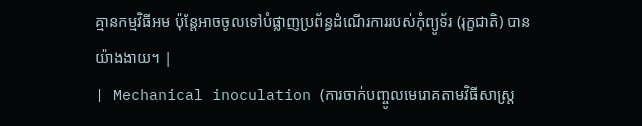គ្មានកម្មវិធីអម ប៉ុន្តែអាចចូលទៅបំផ្លាញប្រព័ន្ធដំណើរការរបស់កុំព្យូទ័រ (រុក្ខជាតិ) បានយ៉ាងងាយ។ |
| Mechanical inoculation (ការចាក់បញ្ចូលមេរោគតាមវិធីសាស្រ្ត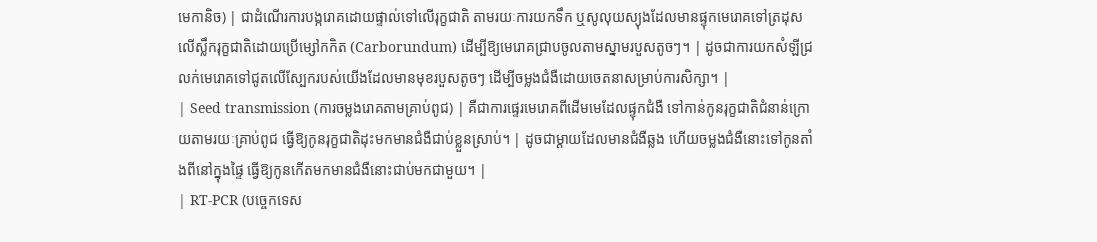មេកានិច) | ជាដំណើរការបង្ករោគដោយផ្ទាល់ទៅលើរុក្ខជាតិ តាមរយៈការយកទឹក ឬសូលុយស្យុងដែលមានផ្ទុកមេរោគទៅត្រដុសលើស្លឹករុក្ខជាតិដោយប្រើម្សៅកកិត (Carborundum) ដើម្បីឱ្យមេរោគជ្រាបចូលតាមស្នាមរបួសតូចៗ។ | ដូចជាការយកសំឡីជ្រលក់មេរោគទៅជូតលើស្បែករបស់យើងដែលមានមុខរបួសតូចៗ ដើម្បីចម្លងជំងឺដោយចេតនាសម្រាប់ការសិក្សា។ |
| Seed transmission (ការចម្លងរោគតាមគ្រាប់ពូជ) | គឺជាការផ្ទេរមេរោគពីដើមមេដែលផ្ទុកជំងឺ ទៅកាន់កូនរុក្ខជាតិជំនាន់ក្រោយតាមរយៈគ្រាប់ពូជ ធ្វើឱ្យកូនរុក្ខជាតិដុះមកមានជំងឺជាប់ខ្លួនស្រាប់។ | ដូចជាម្តាយដែលមានជំងឺឆ្លង ហើយចម្លងជំងឺនោះទៅកូនតាំងពីនៅក្នុងផ្ទៃ ធ្វើឱ្យកូនកើតមកមានជំងឺនោះជាប់មកជាមួយ។ |
| RT-PCR (បច្ចេកទេស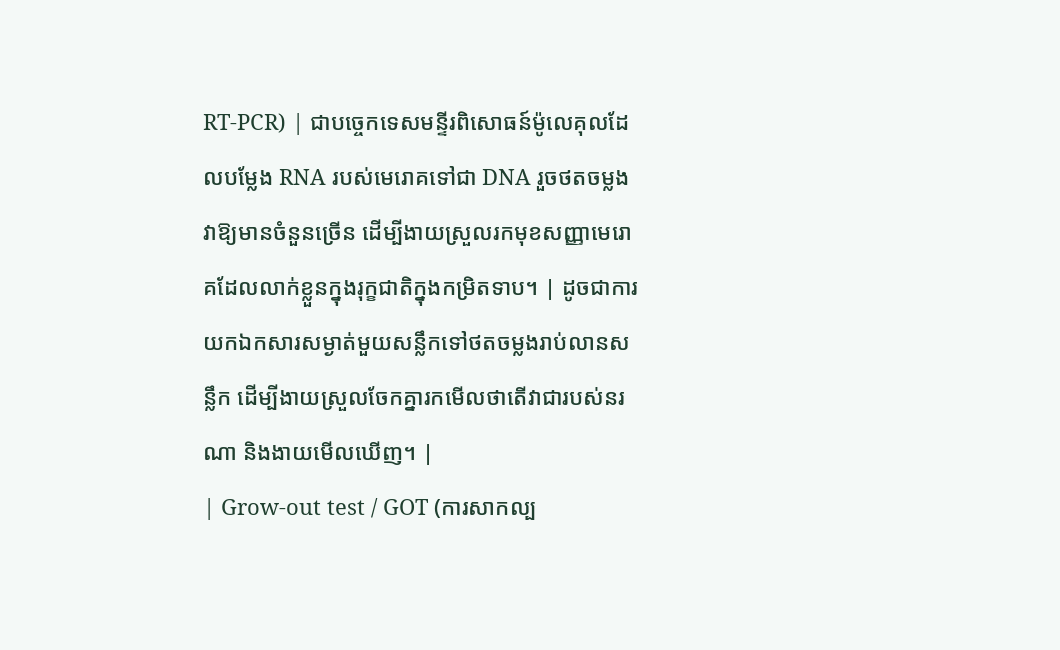RT-PCR) | ជាបច្ចេកទេសមន្ទីរពិសោធន៍ម៉ូលេគុលដែលបម្លែង RNA របស់មេរោគទៅជា DNA រួចថតចម្លងវាឱ្យមានចំនួនច្រើន ដើម្បីងាយស្រួលរកមុខសញ្ញាមេរោគដែលលាក់ខ្លួនក្នុងរុក្ខជាតិក្នុងកម្រិតទាប។ | ដូចជាការយកឯកសារសម្ងាត់មួយសន្លឹកទៅថតចម្លងរាប់លានសន្លឹក ដើម្បីងាយស្រួលចែកគ្នារកមើលថាតើវាជារបស់នរណា និងងាយមើលឃើញ។ |
| Grow-out test / GOT (ការសាកល្ប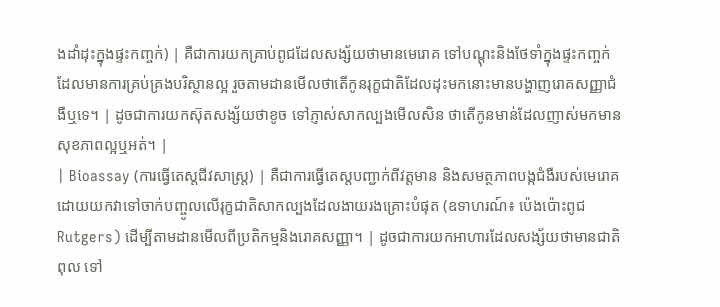ងដាំដុះក្នុងផ្ទះកញ្ចក់) | គឺជាការយកគ្រាប់ពូជដែលសង្ស័យថាមានមេរោគ ទៅបណ្តុះនិងថែទាំក្នុងផ្ទះកញ្ចក់ដែលមានការគ្រប់គ្រងបរិស្ថានល្អ រួចតាមដានមើលថាតើកូនរុក្ខជាតិដែលដុះមកនោះមានបង្ហាញរោគសញ្ញាជំងឺឬទេ។ | ដូចជាការយកស៊ុតសង្ស័យថាខូច ទៅភ្ញាស់សាកល្បងមើលសិន ថាតើកូនមាន់ដែលញាស់មកមានសុខភាពល្អឬអត់។ |
| Bioassay (ការធ្វើតេស្តជីវសាស្ត្រ) | គឺជាការធ្វើតេស្តបញ្ជាក់ពីវត្តមាន និងសមត្ថភាពបង្កជំងឺរបស់មេរោគ ដោយយកវាទៅចាក់បញ្ចូលលើរុក្ខជាតិសាកល្បងដែលងាយរងគ្រោះបំផុត (ឧទាហរណ៍៖ ប៉េងប៉ោះពូជ Rutgers) ដើម្បីតាមដានមើលពីប្រតិកម្មនិងរោគសញ្ញា។ | ដូចជាការយកអាហារដែលសង្ស័យថាមានជាតិពុល ទៅ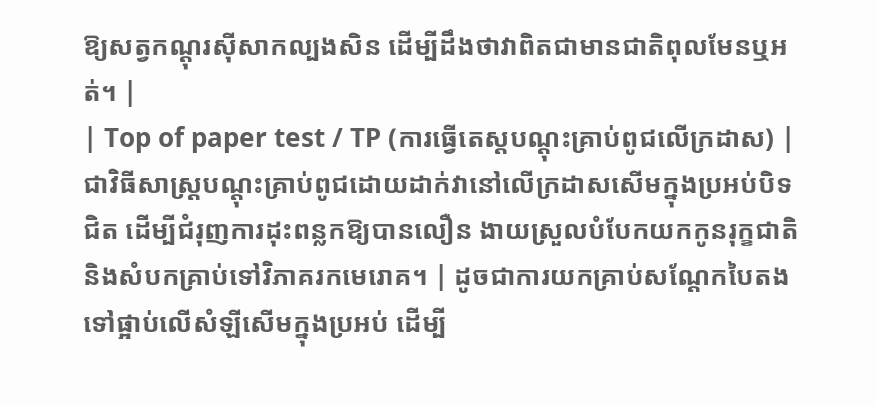ឱ្យសត្វកណ្តុរស៊ីសាកល្បងសិន ដើម្បីដឹងថាវាពិតជាមានជាតិពុលមែនឬអត់។ |
| Top of paper test / TP (ការធ្វើតេស្តបណ្តុះគ្រាប់ពូជលើក្រដាស) | ជាវិធីសាស្ត្របណ្តុះគ្រាប់ពូជដោយដាក់វានៅលើក្រដាសសើមក្នុងប្រអប់បិទជិត ដើម្បីជំរុញការដុះពន្លកឱ្យបានលឿន ងាយស្រួលបំបែកយកកូនរុក្ខជាតិ និងសំបកគ្រាប់ទៅវិភាគរកមេរោគ។ | ដូចជាការយកគ្រាប់សណ្តែកបៃតងទៅផ្អាប់លើសំឡីសើមក្នុងប្រអប់ ដើម្បី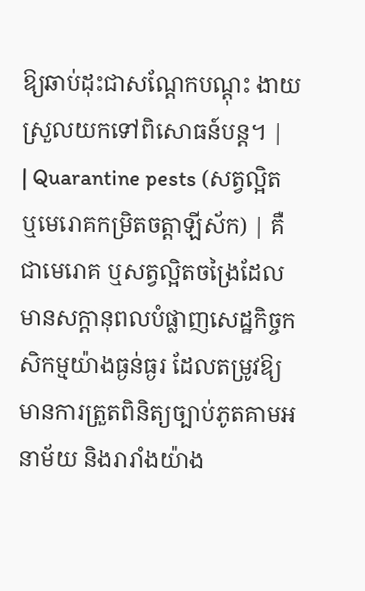ឱ្យឆាប់ដុះជាសណ្តែកបណ្តុះ ងាយស្រួលយកទៅពិសោធន៍បន្ត។ |
| Quarantine pests (សត្វល្អិត ឬមេរោគកម្រិតចត្តាឡីស័ក) | គឺជាមេរោគ ឬសត្វល្អិតចង្រៃដែលមានសក្តានុពលបំផ្លាញសេដ្ឋកិច្ចកសិកម្មយ៉ាងធ្ងន់ធ្ងរ ដែលតម្រូវឱ្យមានការត្រួតពិនិត្យច្បាប់ភូតគាមអនាម័យ និងរារាំងយ៉ាង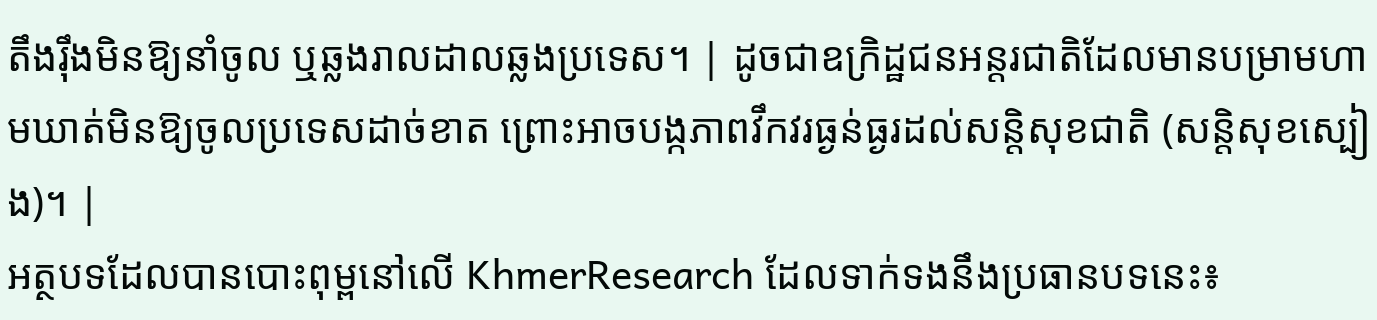តឹងរ៉ឹងមិនឱ្យនាំចូល ឬឆ្លងរាលដាលឆ្លងប្រទេស។ | ដូចជាឧក្រិដ្ឋជនអន្តរជាតិដែលមានបម្រាមហាមឃាត់មិនឱ្យចូលប្រទេសដាច់ខាត ព្រោះអាចបង្កភាពវឹកវរធ្ងន់ធ្ងរដល់សន្តិសុខជាតិ (សន្តិសុខស្បៀង)។ |
អត្ថបទដែលបានបោះពុម្ពនៅលើ KhmerResearch ដែលទាក់ទងនឹងប្រធានបទនេះ៖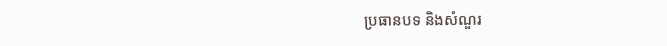ប្រធានបទ និងសំណួរ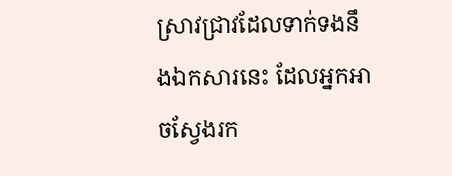ស្រាវជ្រាវដែលទាក់ទងនឹងឯកសារនេះ ដែលអ្នកអាចស្វែងរក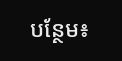បន្ថែម៖